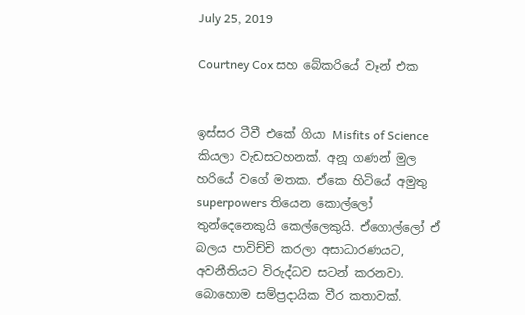July 25, 2019

Courtney Cox සහ බේකරියේ වෑන් එක


ඉස්සර ටීවී එකේ ගියා Misfits of Science කියලා වැඩසටහනක්. අනූ ගණන් මුල හරියේ වගේ මතක. ඒකෙ හිටියේ අමුතු superpowers තියෙන කොල්ලෝ තුන්දෙනෙකුයි කෙල්ලෙකුයි. ඒගොල්ලෝ ඒ බලය පාවිච්චි කරලා අසාධාරණයට, අවනීතියට විරුද්ධව සටන් කරනවා. බොහොම සම්ප්‍රදායික වීර කතාවක්.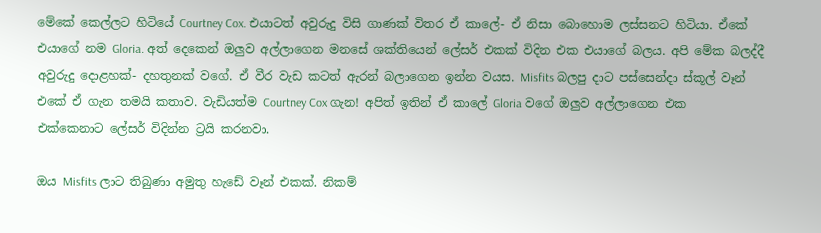මේකේ කෙල්ලට හිටියේ Courtney Cox. එයාටත් අවුරුදු විසි ගාණක් විතර ඒ කාලේ- ඒ නිසා බොහොම ලස්සනට හිටියා. ඒකේ එයාගේ නම Gloria. අත් දෙකෙන් ඔලුව අල්ලාගෙන මනසේ ශක්තියෙන් ලේසර් එකක් විදින එක එයාගේ බලය. අපි මේක බලද්දී අවුරුදු දොළහක්- දහතුනක් වගේ. ඒ වීර වැඩ කටත් ඇරන් බලාගෙන ඉන්න වයස. Misfits බලපු දාට පස්සෙන්දා ස්කූල් වෑන් එකේ ඒ ගැන තමයි කතාව. වැඩියත්ම Courtney Cox ගැන! අපිත් ඉතින් ඒ කාලේ Gloria වගේ ඔලුව අල්ලාගෙන එක එක්කෙනාට ලේසර් විදින්න ට්‍රයි කරනවා.

ඔය Misfits ලාට තිබුණා අමුතු හැඩේ වෑන් එකක්. නිකම්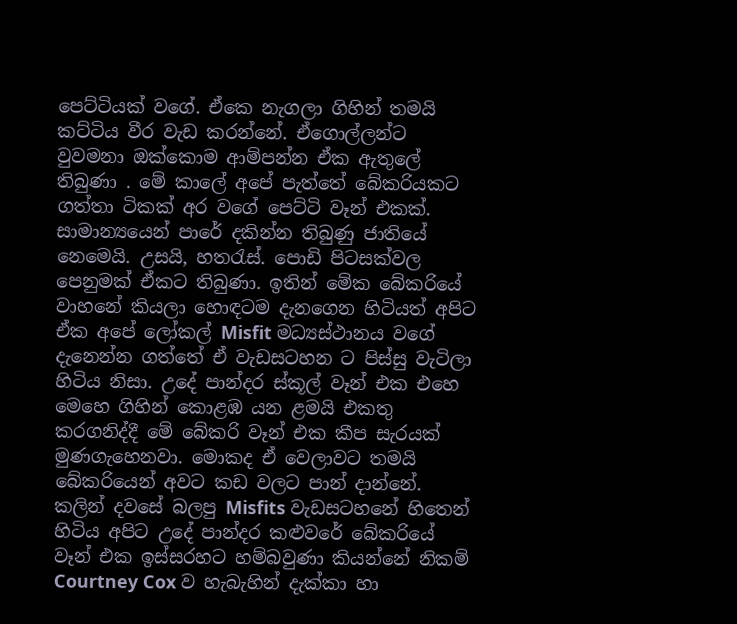පෙට්ටියක් වගේ. ඒකෙ නැගලා ගිහින් තමයි කට්ටිය වීර වැඩ කරන්නේ. ඒගොල්ලන්ට වුවමනා ඔක්කොම ආම්පන්න ඒක ඇතුලේ තිබුණා . මේ කාලේ අපේ පැත්තේ බේකරියකට ගත්තා ටිකක් අර වගේ පෙට්ටි වෑන් එකක්. සාමාන්‍යයෙන් පාරේ දකින්න තිබුණු ජාතියේ නෙමෙයි. උසයි, හතරැස්. පොඩි පිටසක්වල පෙනුමක් ඒකට තිබුණා. ඉතින් මේක බේකරියේ වාහනේ කියලා හොඳටම දැනගෙන හිටියත් අපිට ඒක අපේ ලෝකල් Misfit මධ්‍යස්ථානය වගේ දැනෙන්න ගත්තේ ඒ වැඩසටහන ට පිස්සු වැටිලා හිටිය නිසා. උදේ පාන්දර ස්කූල් වෑන් එක එහෙ මෙහෙ ගිහින් කොළඹ යන ළමයි එකතු කරගනිද්දී මේ බේකරි වෑන් එක කීප සැරයක් මුණගැහෙනවා. මොකද ඒ වෙලාවට තමයි බේකරියෙන් අවට කඩ වලට පාන් දාන්නේ. කලින් දවසේ බලපු Misfits වැඩසටහනේ හිතෙන් හිටිය අපිට උදේ පාන්දර කළුවරේ බේකරියේ වෑන් එක ඉස්සරහට හම්බවුණා කියන්නේ නිකම් Courtney Cox ව හැබැහින් දැක්කා හා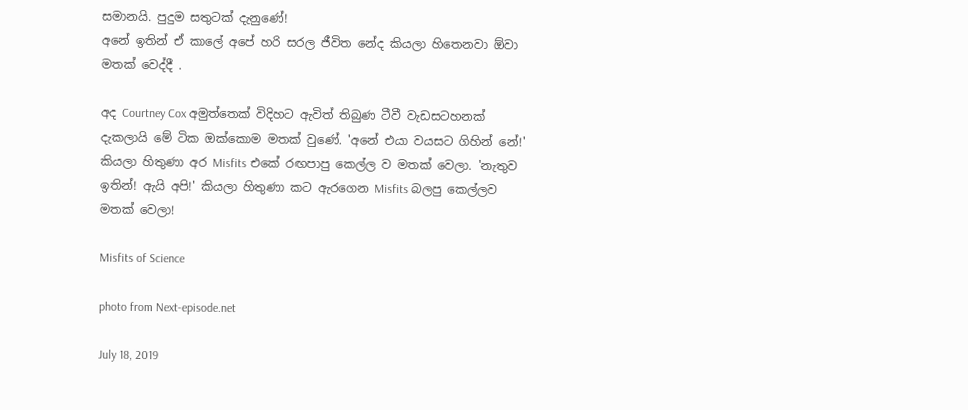සමානයි. පුදුම සතුටක් දැනුණේ!
අනේ ඉතින් ඒ කාලේ අපේ හරි සරල ජීවිත නේද කියලා හිතෙනවා ඕවා මතක් වෙද්දී .

අද Courtney Cox අමුත්තෙක් විදිහට ඇවිත් තිබුණ ටීවී වැඩසටහනක් දැකලායි මේ ටික ඔක්කොම මතක් වුණේ. 'අනේ එයා වයසට ගිහින් නේ!' කියලා හිතුණා අර Misfits එකේ රඟපාපු කෙල්ල ව මතක් වෙලා. 'නැතුව ඉතින්! ඇයි අපි!' කියලා හිතුණා කට ඇරගෙන Misfits බලපු කෙල්ලව මතක් වෙලා!

Misfits of Science

photo from Next-episode.net

July 18, 2019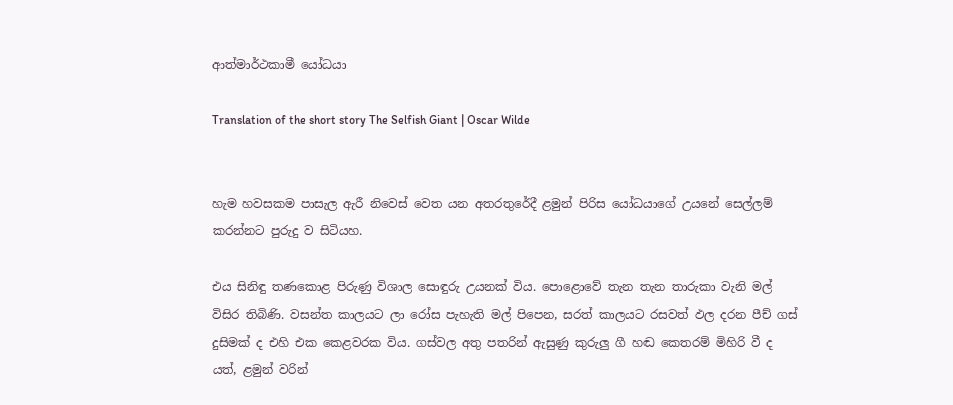ආත්මාර්ථකාමී යෝධයා

Translation of the short story The Selfish Giant | Oscar Wilde


හැම හවසකම පාසැල ඇරී නිවෙස් වෙත යන අතරතුරේදී ළමුන් පිරිස යෝධයාගේ උයනේ සෙල්ලම් කරන්නට පුරුදු ව සිටියහ.

එය සිනිඳු තණකොළ පිරුණු විශාල සොඳුරු උයනක් විය. පොළොවේ තැන තැන තාරුකා වැනි මල් විසිර තිබිණි. වසන්ත කාලයට ලා රෝස පැහැති මල් පිපෙන, සරත් කාලයට රසවත් ඵල දරන පීච් ගස් දුසිමක් ද එහි එක කෙළවරක විය. ගස්වල අතු පතරින් ඇසුණු කුරුලු ගී හඬ කෙතරම් මිහිරි වී ද යත්, ළමුන් වරින්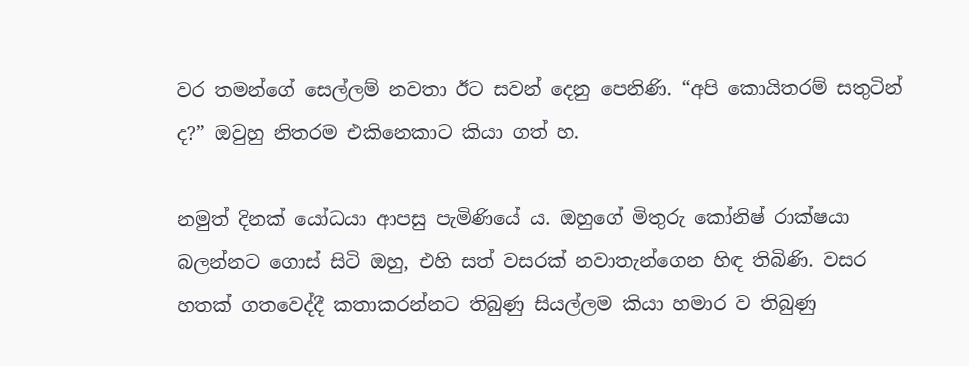වර තමන්ගේ සෙල්ලම් නවතා ඊට සවන් දෙනු පෙනිණි. “අපි කොයිතරම් සතුටින් ද?” ඔවුහු නිතරම එකිනෙකාට කියා ගත් හ.

නමුත් දිනක් යෝධයා ආපසු පැමිණියේ ය. ඔහුගේ මිතුරු කෝනිෂ් රාක්ෂයා බලන්නට ගොස් සිටි ඔහු, එහි සත් වසරක් නවාතැන්ගෙන හිඳ තිබිණි. වසර හතක් ගතවෙද්දී කතාකරන්නට තිබුණු සියල්ලම කියා හමාර ව තිබුණු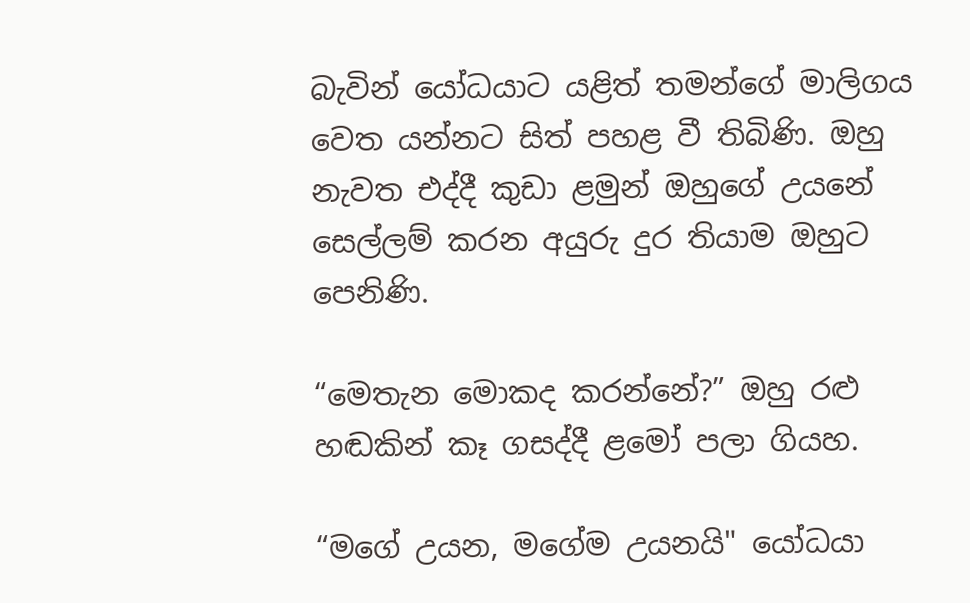බැවින් යෝධයාට යළිත් තමන්ගේ මාලිගය වෙත යන්නට සිත් පහළ වී තිබිණි. ඔහු නැවත එද්දී කුඩා ළමුන් ඔහුගේ උයනේ සෙල්ලම් කරන අයුරු දුර තියාම ඔහුට පෙනිණි.

“මෙතැන මොකද කරන්නේ?” ඔහු රළු හඬකින් කෑ ගසද්දී ළමෝ පලා ගියහ.

“මගේ උයන, මගේම උයනයි" යෝධයා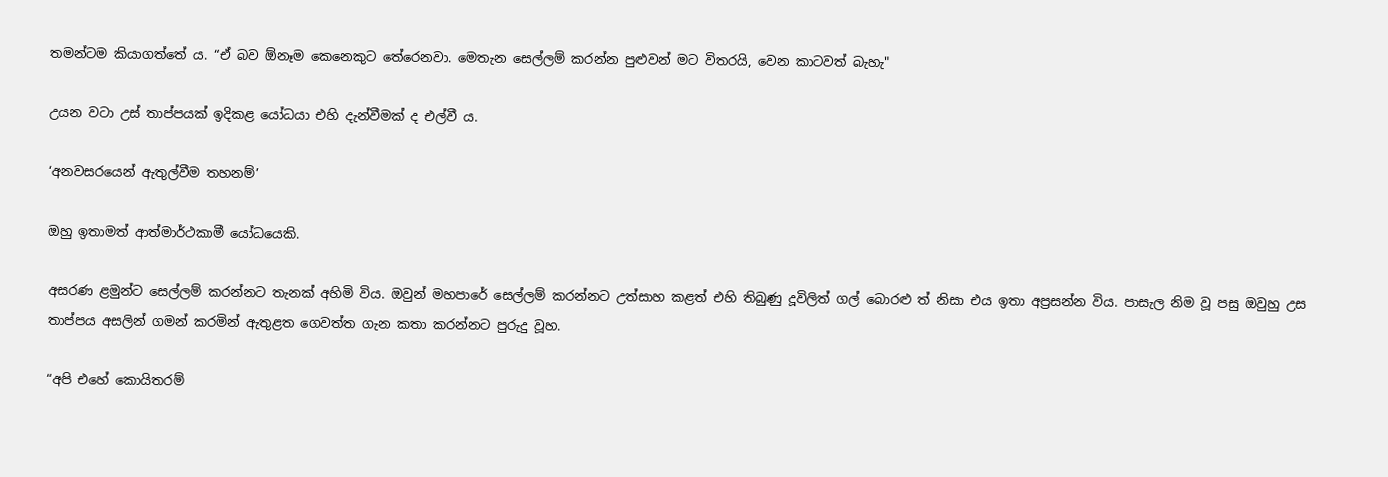තමන්ටම කියාගත්තේ ය. “ඒ බව ඕනෑම කෙනෙකුට තේරෙනවා. මෙතැන සෙල්ලම් කරන්න පුළුවන් මට විතරයි, වෙන කාටවත් බැහැ"

උයන වටා උස් තාප්පයක් ඉදිකළ යෝධයා එහි දැන්වීමක් ද එල්වී ය.

‘අනවසරයෙන් ඇතුල්වීම තහනම්’

ඔහු ඉතාමත් ආත්මාර්ථකාමී යෝධයෙකි.

අසරණ ළමුන්ට සෙල්ලම් කරන්නට තැනක් අහිමි විය. ඔවුන් මහපාරේ සෙල්ලම් කරන්නට උත්සාහ කළත් එහි තිබුණු දූවිලිත් ගල් බොරළු ත් නිසා එය ඉතා අප්‍රසන්න විය. පාසැල නිම වූ පසු ඔවුහු උස තාප්පය අසලින් ගමන් කරමින් ඇතුළත ගෙවත්ත ගැන කතා කරන්නට පුරුදු වූහ.

“අපි එහේ කොයිතරම්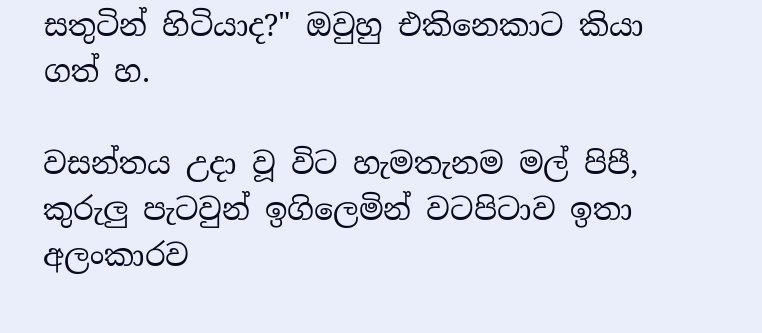සතුටින් හිටියාද?" ඔවුහු එකිනෙකාට කියා ගත් හ.

වසන්තය උදා වූ විට හැමතැනම මල් පිපී, කුරුලු පැටවුන් ඉගිලෙමින් වටපිටාව ඉතා අලංකාරව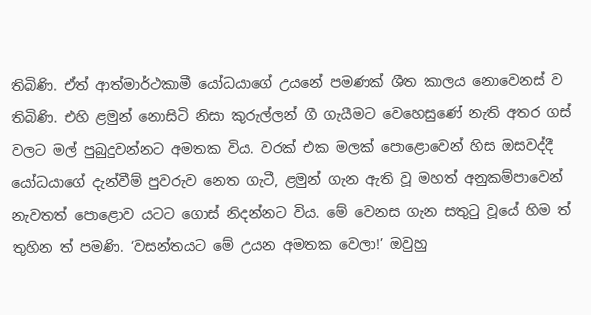තිබිණි. ඒත් ආත්මාර්ථකාමී යෝධයාගේ උයනේ පමණක් ශීත කාලය නොවෙනස් ව තිබිණි. එහි ළමුන් නොසිටි නිසා කුරුල්ලන් ගී ගැයීමට වෙහෙසුණේ නැති අතර ගස් වලට මල් පුබුදුවන්නට අමතක විය. වරක් එක මලක් පොළොවෙන් හිස ඔසවද්දී යෝධයාගේ දැන්වීම් පුවරුව නෙත ගැටී, ළමුන් ගැන ඇති වූ මහත් අනුකම්පාවෙන් නැවතත් පොළොව යටට ගොස් නිදන්නට විය. මේ වෙනස ගැන සතුටු වූයේ හිම ත් තුහින ත් පමණි. ‘වසන්තයට මේ උයන අමතක වෙලා!’ ඔවුහු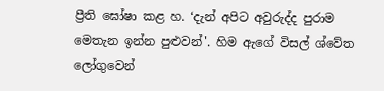ප්‍රීති ඝෝෂා කළ හ. ‘දැන් අපිට අවුරුද්ද පුරාම මෙතැන ඉන්න පුළුවන්'. හිම ඇගේ විසල් ශ්වේත ලෝගුවෙන්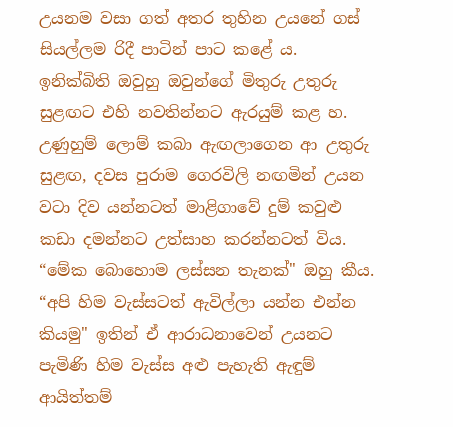උයනම වසා ගත් අතර තුහින උයනේ ගස් සියල්ලම රිදී පාටින් පාට කළේ ය. ඉනික්බිති ඔවුහු ඔවුන්ගේ මිතුරු උතුරු සුළඟට එහි නවතින්නට ඇරයුම් කළ හ. උණුහුම් ලොම් කබා ඇඟලාගෙන ආ උතුරු සුළඟ, දවස පුරාම ගෙරවිලි නඟමින් උයන වටා දිව යන්නටත් මාළිගාවේ දුම් කවුළු කඩා දමන්නට උත්සාහ කරන්නටත් විය. “මේක බොහොම ලස්සන තැනක්" ඔහු කීය. “අපි හිම වැස්සටත් ඇවිල්ලා යන්න එන්න කියමු" ඉතින් ඒ ආරාධනාවෙන් උයනට පැමිණි හිම වැස්ස අළු පැහැති ඇඳුම් ආයිත්තම්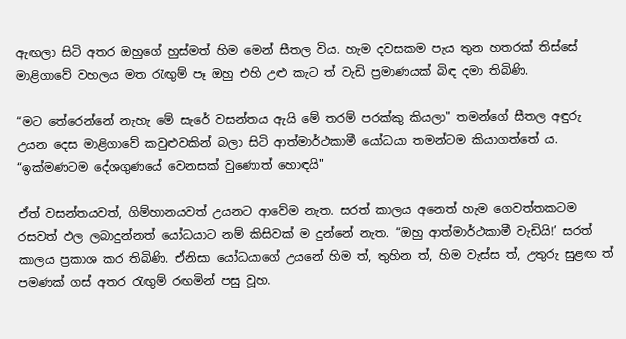ඇඟලා සිටි අතර ඔහුගේ හුස්මත් හිම මෙන් සීතල විය. හැම දවසකම පැය තුන හතරක් තිස්සේ මාළිගාවේ වහලය මත රැඟුම් පෑ ඔහු එහි උළු කැට ත් වැඩි ප්‍රමාණයක් බිඳ දමා තිබිණි.

“මට තේරෙන්නේ නැහැ මේ සැරේ වසන්තය ඇයි මේ තරම් පරක්කු කියලා" තමන්ගේ සීතල අඳුරු උයන දෙස මාළිගාවේ කවුළුවකින් බලා සිටි ආත්මාර්ථකාමී යෝධයා තමන්ටම කියාගත්තේ ය. “ඉක්මණටම දේශගුණයේ වෙනසක් වුණොත් හොඳයි"

ඒත් වසන්තයවත්, ගිම්හානයවත් උයනට ආවේම නැත. සරත් කාලය අනෙත් හැම ගෙවත්තකටම රසවත් ඵල ලබාදුන්නත් යෝධයාට නම් කිසිවක් ම දුන්නේ නැත. “ඔහු ආත්මාර්ථකාමී වැඩියි!’ සරත් කාලය ප්‍රකාශ කර තිබිණි. ඒනිසා යෝධයාගේ උයනේ හිම ත්, තුහින ත්, හිම වැස්ස ත්, උතුරු සුළඟ ත් පමණක් ගස් අතර රැඟුම් රඟමින් පසු වූහ.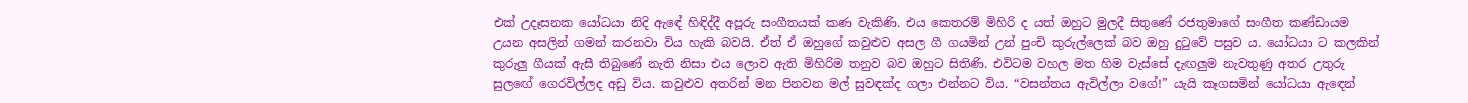එක් උදෑසනක යෝධයා නිදි ඇඳේ හිඳිද්දී අපූරු සංගීතයක් කණ වැකිණි. එය කෙතරම් මිහිරි ද යත් ඔහුට මුලදී සිතුණේ රජතුමාගේ සංගීත කණ්ඩායම උයන අසලින් ගමන් කරනවා විය හැකි බවයි. ඒත් ඒ ඔහුගේ කවුළුව අසල ගී ගයමින් උන් පුංචි කුරුල්ලෙක් බව ඔහු දුටුවේ පසුව ය. යෝධයා ට කලකින් කුරුලු ගීයක් ඇසී තිබුණේ නැති නිසා එය ලොව ඇති මිහිරිම තනුව බව ඔහුට සිතිණි. එවිටම වහල මත හිම වැස්සේ දැඟලුම නැවතුණු අතර උතුරු සුලඟේ ගෙරවිල්ලද අඩු විය. කවුළුව අතරින් මන පිනවන මල් සුවඳක්ද ගලා එන්නට විය. “වසන්තය ඇවිල්ලා වගේ!” යැයි කෑගසමින් යෝධයා ඇඳෙන්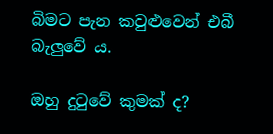බිමට පැන කවුළුවෙන් එබී බැලුවේ ය.

ඔහු දුටුවේ කුමක් ද?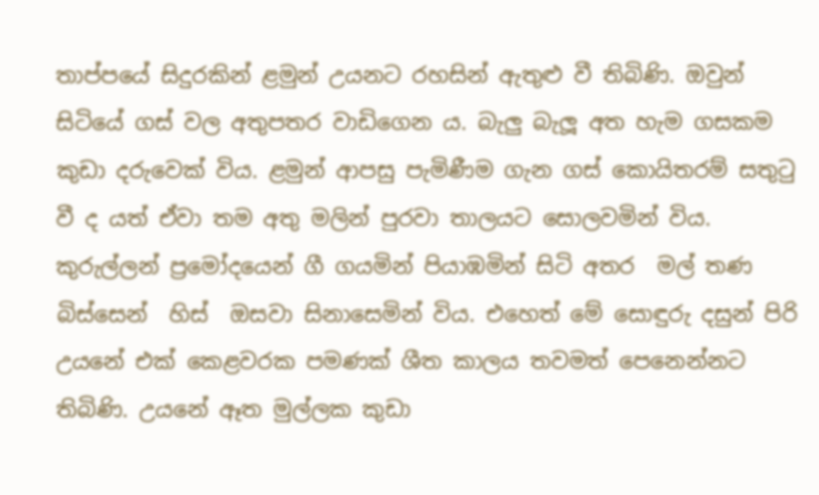තාප්පයේ සිදුරකින් ළමුන් උයනට රහසින් ඇතුළු වී තිබිණි. ඔවුන් සිටියේ ගස් වල අතුපතර වාඩිගෙන ය. බැලු බැලූ අත හැම ගසකම කුඩා දරුවෙක් විය. ළමුන් ආපසු පැමිණීම ගැන ගස් කොයිතරම් සතුටු වී ද යත් ඒවා තම අතු මලින් පුරවා තාලයට සොලවමින් විය. කුරුල්ලන් ප්‍රමෝදයෙන් ගී ගයමින් පියාඹමින් සිටි අතර  මල් තණ බිස්සෙන්  හිස්  ඔසවා සිනාසෙමින් විය. එහෙත් මේ සොඳුරු දසුන් පිරි උයනේ එක් කෙළවරක පමණක් ශීත කාලය තවමත් පෙනෙන්නට තිබිණි. උයනේ ඈත මුල්ලක කුඩා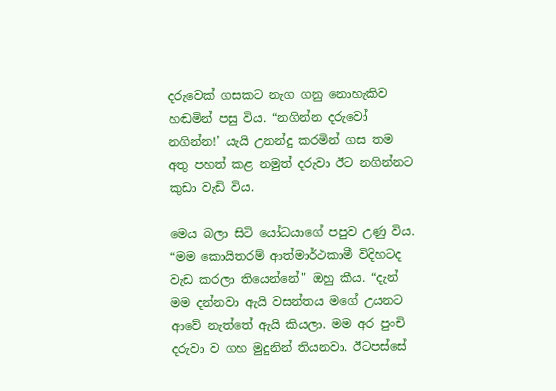දරුවෙක් ගසකට නැග ගනු නොහැකිව හඬමින් පසු විය. “නගින්න දරුවෝ නගින්න!’ යැයි උනන්දු කරමින් ගස තම අතු පහත් කළ නමුත් දරුවා ඊට නගින්නට කුඩා වැඩි විය.

මෙය බලා සිටි යෝධයාගේ පපුව උණු විය. “මම කොයිතරම් ආත්මාර්ථකාමී විදිහටද වැඩ කරලා තියෙන්නේ" ඔහු කීය. “දැන් මම දන්නවා ඇයි වසන්තය මගේ උයනට ආවේ නැත්තේ ඇයි කියලා. මම අර පුංචි දරුවා ව ගහ මුදුනින් තියනවා. ඊටපස්සේ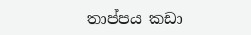තාප්පය කඩා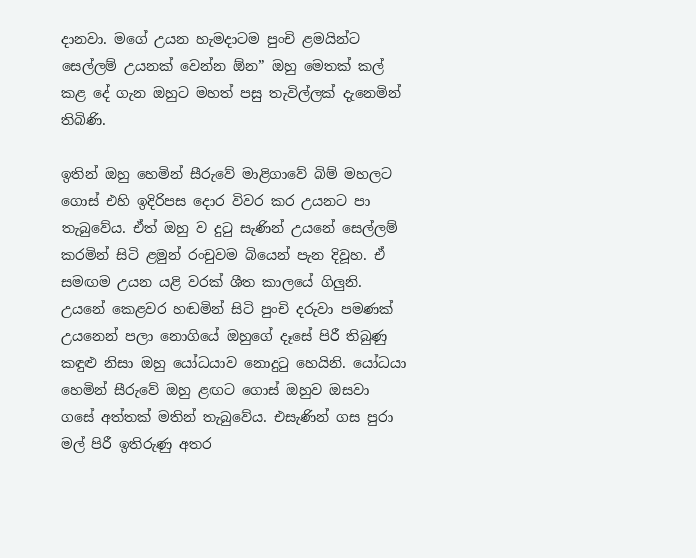දානවා. මගේ උයන හැමදාටම පුංචි ළමයින්ට සෙල්ලම් උයනක් වෙන්න ඕන” ඔහු මෙතක් කල් කළ දේ ගැන ඔහුට මහත් පසු තැවිල්ලක් දැනෙමින් තිබිණි.

ඉතින් ඔහු හෙමින් සීරුවේ මාළිගාවේ බිම් මහලට ගොස් එහි ඉදිරිපස දොර විවර කර උයනට පා තැබුවේය. ඒත් ඔහු ව දුටු සැණින් උයනේ සෙල්ලම් කරමින් සිටි ළමුන් රංචුවම බියෙන් පැන දිවූහ. ඒ සමඟම උයන යළි වරක් ශීත කාලයේ ගිලුනි. උයනේ කෙළවර හඬමින් සිටි පුංචි දරුවා පමණක් උයනෙන් පලා නොගියේ ඔහුගේ දෑසේ පිරී තිබුණු කඳුළු නිසා ඔහු යෝධයාව නොදුටු හෙයිනි. යෝධයා හෙමින් සීරුවේ ඔහු ළඟට ගොස් ඔහුව ඔසවා ගසේ අත්තක් මතින් තැබුවේය. එසැණින් ගස පුරා මල් පිරී ඉතිරුණු අතර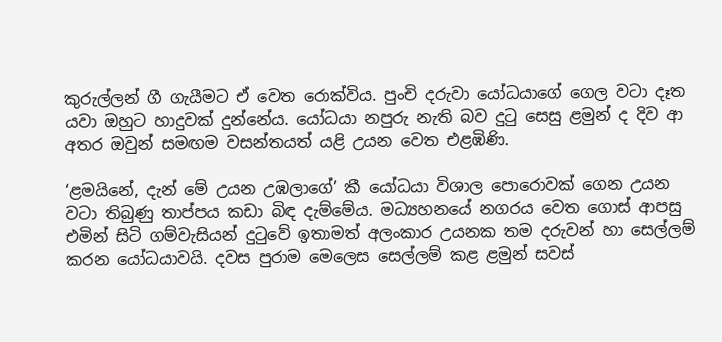කුරුල්ලන් ගී ගැයීමට ඒ වෙත රොක්විය. පුංචි දරුවා යෝධයාගේ ගෙල වටා දෑත යවා ඔහුට හාදුවක් දුන්නේය. යෝධයා නපුරු නැති බව දුටු සෙසු ළමුන් ද දිව ආ අතර ඔවුන් සමඟම වසන්තයත් යළි උයන වෙත එළඹිණි.

‘ළමයිනේ, දැන් මේ උයන උඹලාගේ’ කී යෝධයා විශාල පොරොවක් ගෙන උයන වටා තිබුණු තාප්පය කඩා බිඳ දැම්මේය. මධ්‍යහනයේ නගරය වෙත ගොස් ආපසු එමින් සිටි ගම්වැසියන් දුටුවේ ඉතාමත් අලංකාර උයනක තම දරුවන් හා සෙල්ලම් කරන යෝධයාවයි. දවස පුරාම මෙලෙස සෙල්ලම් කළ ළමුන් සවස්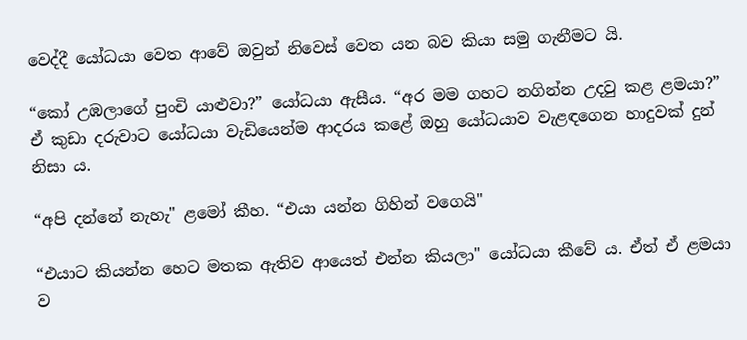වෙද්දී යෝධයා වෙත ආවේ ඔවුන් නිවෙස් වෙත යන බව කියා සමු ගැනීමට යි.

“කෝ උඹලාගේ පුංචි යාළුවා?” යෝධයා ඇසීය. “අර මම ගහට නගින්න උදවු කළ ළමයා?” ඒ කුඩා දරුවාට යෝධයා වැඩියෙන්ම ආදරය කළේ ඔහු යෝධයාව වැළඳගෙන හාදුවක් දුන් නිසා ය.

“අපි දන්නේ නැහැ" ළමෝ කීහ. “එයා යන්න ගිහින් වගෙයි"

“එයාට කියන්න හෙට මතක ඇතිව ආයෙත් එන්න කියලා" යෝධයා කීවේ ය. ඒත් ඒ ළමයා ව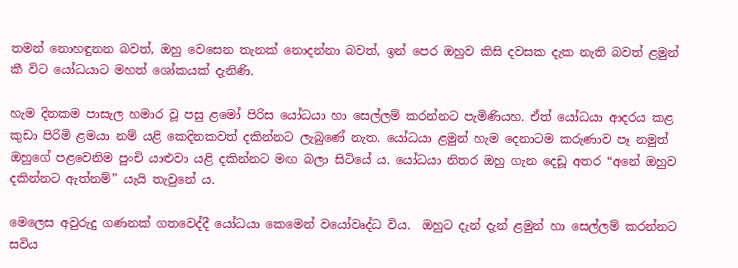තමන් නොහඳුනන බවත්, ඔහු වෙසෙන තැනක් නොදන්නා බවත්, ඉන් පෙර ඔහුව කිසි දවසක දැක නැති බවත් ළමුන් කී විට යෝධයාට මහත් ශෝකයක් දැනිණි.

හැම දිනකම පාසැල හමාර වූ පසු ළමෝ පිරිස යෝධයා හා සෙල්ලම් කරන්නට පැමිණියහ. ඒත් යෝධයා ආදරය කළ කුඩා පිරිමි ළමයා නම් යළි කෙදිනකවත් දකින්නට ලැබුණේ නැත. යෝධයා ළමුන් හැම දෙනාටම කරුණාව පෑ නමුත් ඔහුගේ පළවෙනිම පුංචි යාළුවා යළි දකින්නට මඟ බලා සිටියේ ය. යෝධයා නිතර ඔහු ගැන දෙඩූ අතර “අනේ ඔහුව දකින්නට ඇත්නම්” යැයි තැවුනේ ය.

මෙලෙස අවුරුදු ගණනක් ගතවෙද්දී යෝධයා කෙමෙන් වයෝවෘද්ධ විය.  ඔහුට දැන් දැන් ළමුන් හා සෙල්ලම් කරන්නට සවිය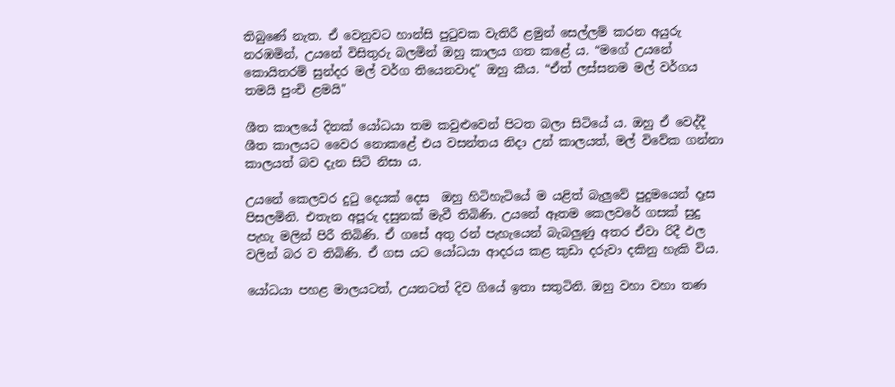තිබුණේ නැත. ඒ වෙනුවට හාන්සි පුටුවක වැතිරී ළමුන් සෙල්ලම් කරන අයුරු නරඹමින්, උයනේ විසිතුරු බලමින් ඔහු කාලය ගත කළේ ය. “මගේ උයනේ කොයිතරම් සුන්දර මල් වර්ග තියෙනවාද" ඔහු කීය. “ඒත් ලස්සනම මල් වර්ගය තමයි පුංචි ළමයි"

ශීත කාලයේ දිනක් යෝධයා තම කවුළුවෙන් පිටත බලා සිටියේ ය. ඔහු ඒ වෙද්දී ශීත කාලයට වෛර නොකළේ එය වසන්තය නිදා උන් කාලයත්, මල් විවේක ගන්නා කාලයත් බව දැන සිටි නිසා ය.

උයනේ කෙලවර දුටු දෙයක් දෙස  ඔහු හිටිහැටියේ ම යළිත් බැලුවේ පුදුමයෙන් දෑස පිසලමිනි. එතැන අපූරු දසුනක් මැවී තිබිණි. උයනේ ඈතම කෙලවරේ ගසක් සුදු පැහැ මලින් පිරී තිබිණි. ඒ ගසේ අතු රන් පැහැයෙන් බැබලුණු අතර ඒවා රිදී ඵල වලින් බර ව තිබිණි. ඒ ගස යට යෝධයා ආදරය කළ කුඩා දරුවා දකිනු හැකි විය.

යෝධයා පහළ මාලයටත්, උයනටත් දිව ගියේ ඉතා සතුටිනි. ඔහු වහා වහා තණ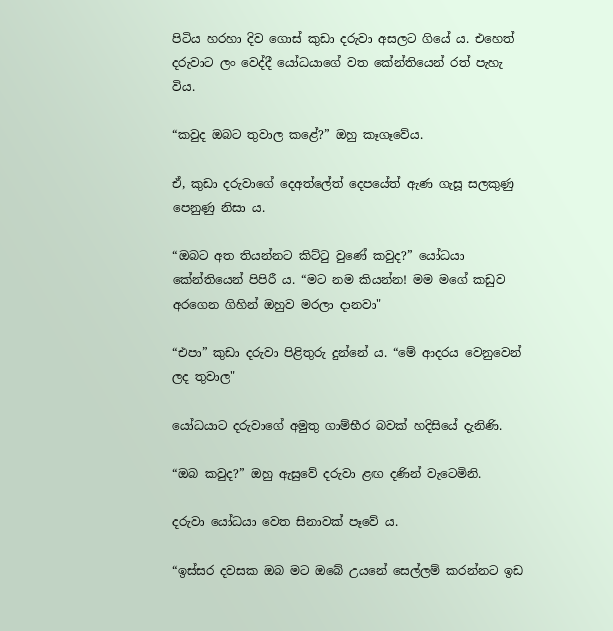පිටිය හරහා දිව ගොස් කුඩා දරුවා අසලට ගියේ ය. එහෙත් දරුවාට ලං වෙද්දී යෝධයාගේ වත කේන්තියෙන් රත් පැහැ විය.

“කවුද ඔබට තුවාල කළේ?” ඔහු කෑගෑවේය.

ඒ, කුඩා දරුවාගේ දෙඅත්ලේත් දෙපයේත් ඇණ ගැසූ සලකුණු පෙනුණු නිසා ය.

“ඔබට අත තියන්නට කිට්ටු වුණේ කවුද?” යෝධයා කේන්තියෙන් පිපිරී ය. “මට නම කියන්න! මම මගේ කඩුව අරගෙන ගිහින් ඔහුව මරලා දානවා"

“එපා” කුඩා දරුවා පිළිතුරු දුන්නේ ය. “මේ ආදරය වෙනුවෙන් ලද තුවාල"

යෝධයාට දරුවාගේ අමුතු ගාම්භීර බවක් හදිසියේ දැනිණි.

“ඔබ කවුද?” ඔහු ඇසුවේ දරුවා ළඟ දණින් වැටෙමිනි.

දරුවා යෝධයා වෙත සිනාවක් පෑවේ ය.

“ඉස්සර දවසක ඔබ මට ඔබේ උයනේ සෙල්ලම් කරන්නට ඉඩ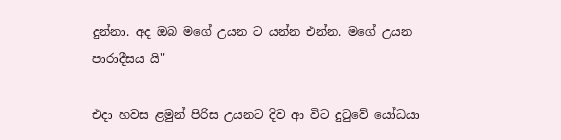දුන්නා. අද ඔබ මගේ උයන ට යන්න එන්න. මගේ උයන පාරාදීසය යි"

එදා හවස ළමුන් පිරිස උයනට දිව ආ විට දුටුවේ යෝධයා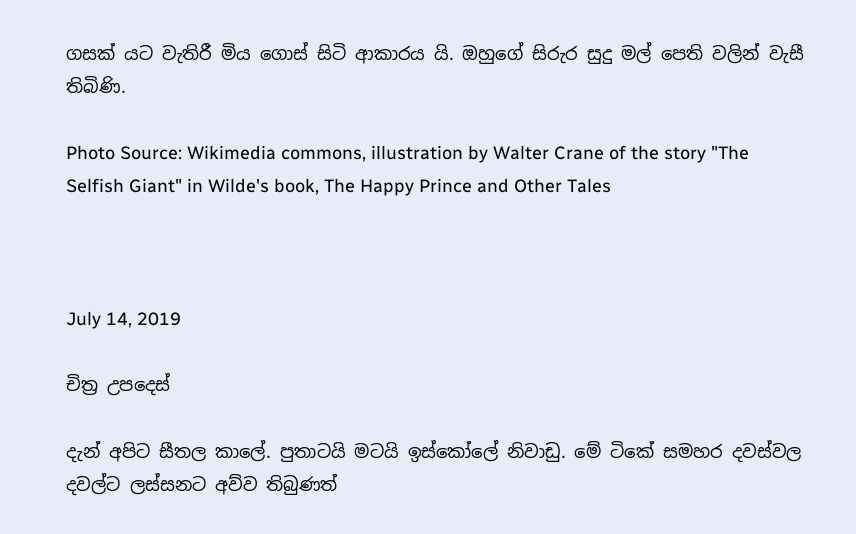ගසක් යට වැතිරී මිය ගොස් සිටි ආකාරය යි. ඔහුගේ සිරුර සුදු මල් පෙති වලින් වැසී තිබිණි.

Photo Source: Wikimedia commons, illustration by Walter Crane of the story "The Selfish Giant" in Wilde's book, The Happy Prince and Other Tales



July 14, 2019

චිත්‍ර උපදෙස්

දැන් අපිට සීතල කාලේ. පුතාටයි මටයි ඉස්කෝලේ නිවාඩු. මේ ටිකේ සමහර දවස්වල දවල්ට ලස්සනට අව්ව තිබුණත්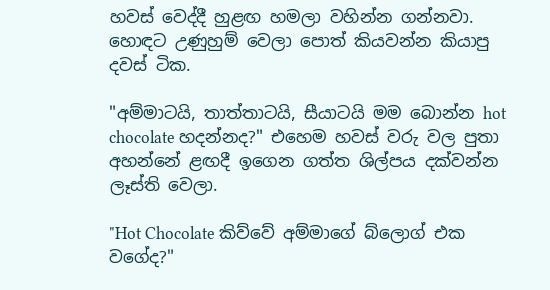හවස් වෙද්දී හුළඟ හමලා වහින්න ගන්නවා. හොඳට උණුහුම් වෙලා පොත් කියවන්න කියාපු දවස් ටික.

"අම්මාටයි, තාත්තාටයි, සීයාටයි මම බොන්න hot chocolate හදන්නද?" එහෙම හවස් වරු වල පුතා අහන්නේ ළඟදී ඉගෙන ගත්ත ශිල්පය දක්වන්න ලෑස්ති වෙලා.

"Hot Chocolate කිව්වේ අම්මාගේ බ්ලොග් එක වගේද?"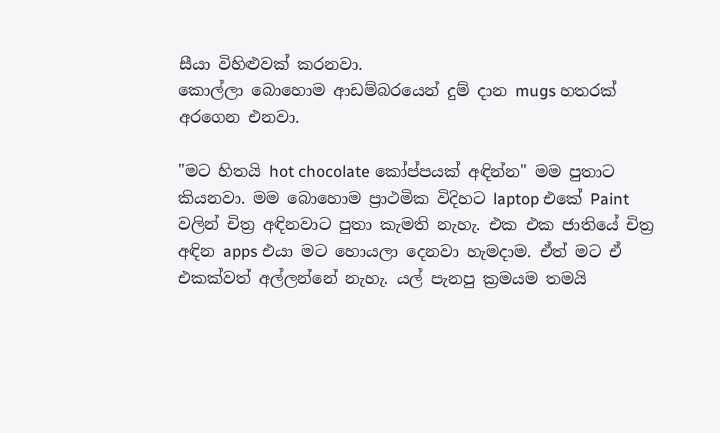සීයා විහිළුවක් කරනවා.
කොල්ලා බොහොම ආඩම්බරයෙන් දුම් දාන mugs හතරක් අරගෙන එනවා.

"මට හිතයි hot chocolate කෝප්පයක් අඳින්න" මම පුතාට කියනවා. මම බොහොම ප්‍රාථමික විදිහට laptop එකේ Paint වලින් චිත්‍ර අඳිනවාට පුතා කැමති නැහැ. එක එක ජාතියේ චිත්‍ර අඳින apps එයා මට හොයලා දෙනවා හැමදාම. ඒත් මට ඒ එකක්වත් අල්ලන්නේ නැහැ. යල් පැනපු ක්‍රමයම තමයි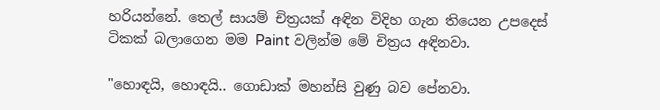හරියන්නේ. තෙල් සායම් චිත්‍රයක් අඳින විදිහ ගැන තියෙන උපදෙස් ටිකක් බලාගෙන මම Paint වලින්ම මේ චිත්‍රය අඳිනවා.

"හොඳයි, හොඳයි.. ගොඩාක් මහන්සි වුණු බව පේනවා.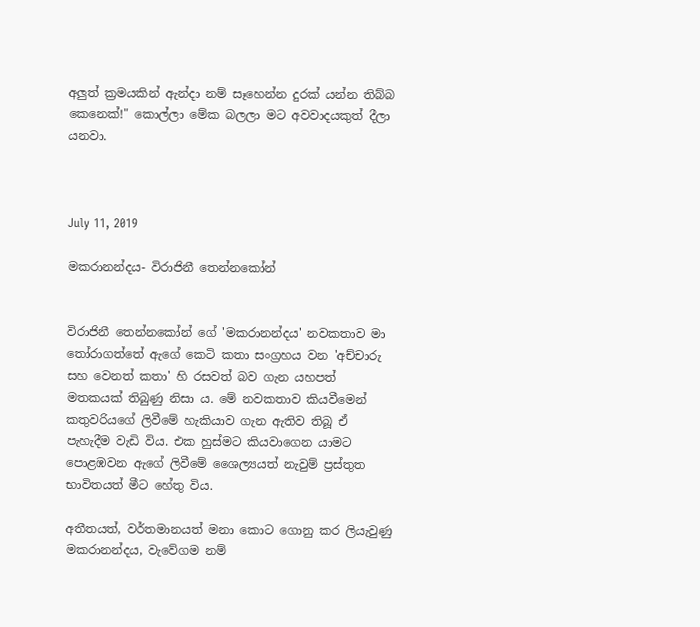අලුත් ක්‍රමයකින් ඇන්දා නම් සෑහෙන්න දුරක් යන්න තිබ්බ කෙනෙක්!" කොල්ලා මේක බලලා මට අවවාදයකුත් දීලා යනවා.



July 11, 2019

මකරානන්දය- විරාජිනී තෙන්නකෝන්


විරාජිනී තෙන්නකෝන් ගේ 'මකරානන්දය' නවකතාව මා තෝරාගත්තේ ඇගේ කෙටි කතා සංග්‍රහය වන 'අච්චාරු සහ වෙනත් කතා' හි රසවත් බව ගැන යහපත් මතකයක් තිබුණු නිසා ය. මේ නවකතාව කියවීමෙන් කතුවරියගේ ලිවීමේ හැකියාව ගැන ඇතිව තිබූ ඒ පැහැදීම වැඩි විය. එක හුස්මට කියවාගෙන යාමට පොළඹවන ඇගේ ලිවීමේ ශෛල්‍යයත් නැවුම් ප්‍රස්තුත භාවිතයත් මීට හේතු විය.

අතීතයත්, වර්තමානයත් මනා කොට ගොනු කර ලියැවුණු මකරානන්දය, වැවේගම නම්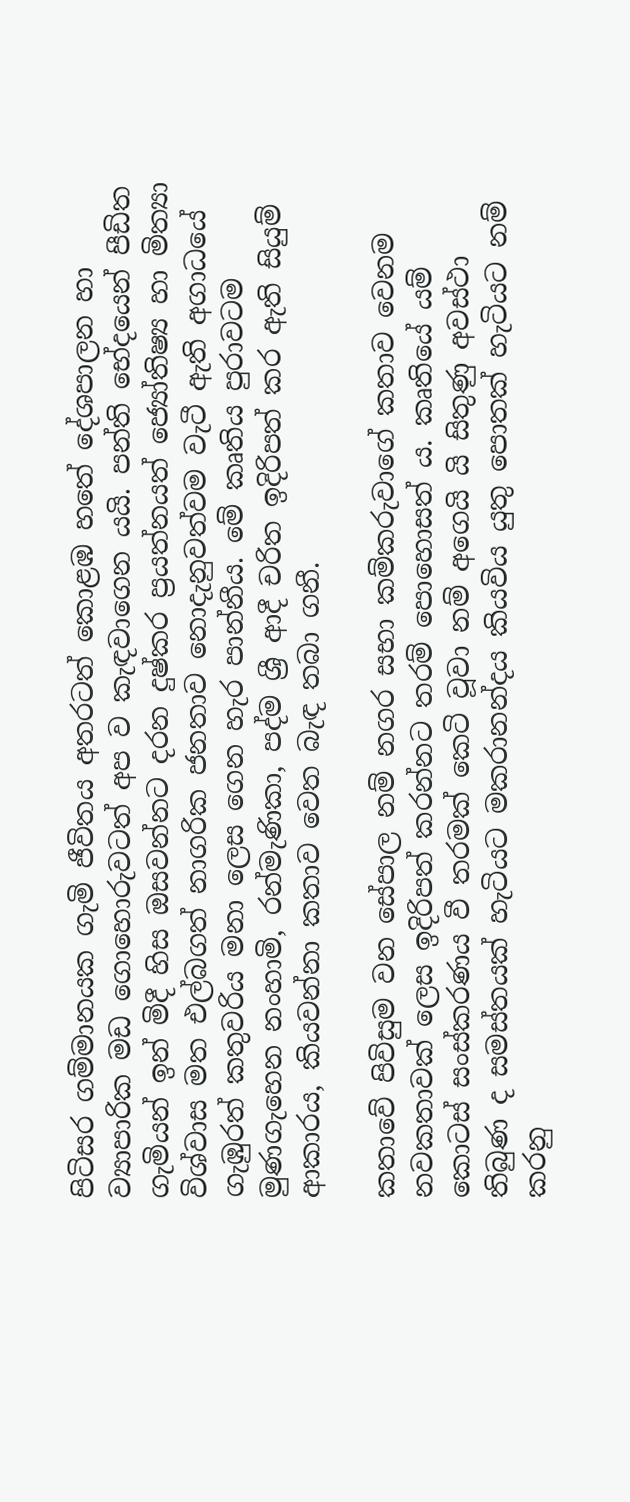පිටිසර ගම්මානයක ගැමි ජීවිතය අතරටත් කොළඹ හතේ දේශපාලන හා ව්‍යාපාරික මඩ ගොහොරුවටත් අප ව කැඳවාගෙන යයි. පන්ති භේදයෙන් පීඩිත ගැමියන් ඉන් මිදී හිස ඔසවන්නට දරන දුෂ්කර ප්‍රයත්නයත් ජ්‍යෝතිෂ්‍ය හා මිත්‍යා විශ්වාස මත එල්බගත් නාගරික ජනතාව නොදැනුවත්වම වැටී ඇති අගාධයේ ගැඹුරත් කතුවරිය මනා ලෙස ගෙන හැර පාන්නීය. මේ කෘතිය පුරාවටම මුණගැහෙන නංහාමි, රන්මැණිකා, පද්ම ශ්‍රී ආදී චරිත ඉදිරිපත් කර ඇති සියුම් ආකාරය, කියවන්නා කතාව වෙත බැඳ තබා ගනී.

කතාවේ පිවිසුම වන සේපාල නම් නගර සභා කම්කරුවාගේ කතාව වෙනම නවකතාවක් ලෙස ඉදිරිපත් කරන්නට තරම් පොහොසත් ය. කෘතියේ යම් කොටස් සංස්කරණය වී තරමක් කෙටි වූවා නම් අගෙයි යි සිතුණු අවස්ථා තිබුණ ද සමස්තයක් හැටියට මකරානන්දය කියවිය යුතු පොතක් හැටියට නම් කරනු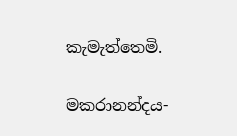කැමැත්තෙමි.

මකරානන්දය-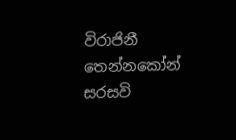විරාජිනී තෙන්නකෝන්
සරසවි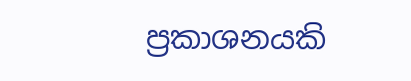ප්‍රකාශනයකි